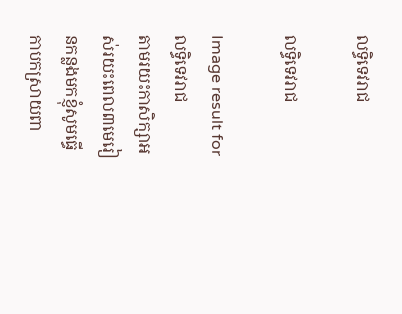លទ្ធិទេវរាជ

លទ្ធិទេវរាជ

Image result for លទ្ធិទេវរាជ
តាមរយះកាសិក្សាអស់រយះពេល៣មេរៀនកន្លងមកខ្ញុំសូមធើ្ធកាបកស្រាយពា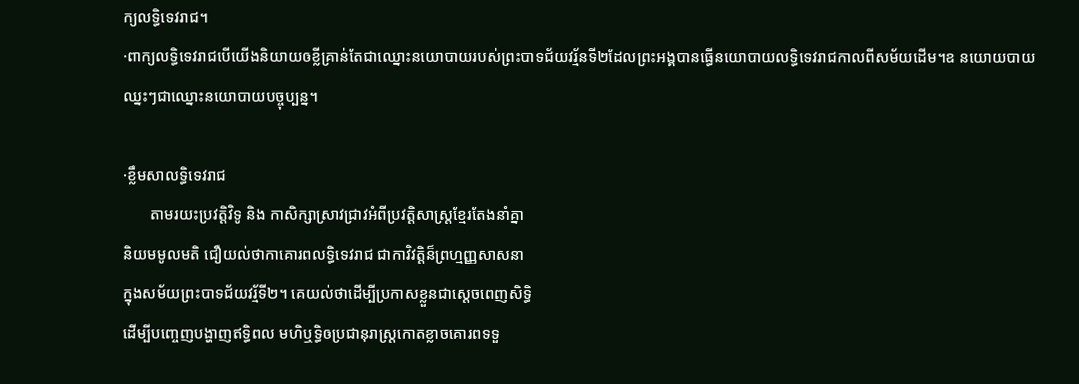ក្យលទ្ធិទេវរាជ។
·ពាក្យលទិ្ធទេវរាជបើយើងនិយាយឲខ្លីគ្រាន់តែជាឈ្នោះនយោបាយរបស់ព្រះបាទជ័យវរ្ម័នទី២ដែលព្រះអង្គបានធ្ធើនយោបាយលទិ្ធទេវរាជកាលពីសម័យដើម។ឧ នយោយបាយឈ្នះៗជាឈ្នោះនយោបាយបច្ចុប្បន្ន។

·ខ្លឹមសាលទ្ធិទេវរាជ
       តាមរយះប្រវត្តិវិទូ និង កាសិក្សាស្រាវជ្រាវអំពីប្រវត្តិសាស្រ្តខែ្មរតែងនាំគ្នា
និយមមូលមតិ ជឿយល់ថាកាគោរពលទិ្ធទេវរាជ ជាកាវិវត្តិន៏ព្រហ្មញ្ញសាសនា
ក្នុងសម័យព្រះបាទជ័យវរ្ម័ទី២។ គេយល់ថាដើម្បីប្រកាសខ្លួនជាស្តេចពេញសិទ្ធិ
ដើម្បីបញេ្ចញបង្ហាញឥទិ្ធពល មហិឬទ្ធិឲប្រជានុរាស្រ្តកោតខ្លាចគោរពទទួ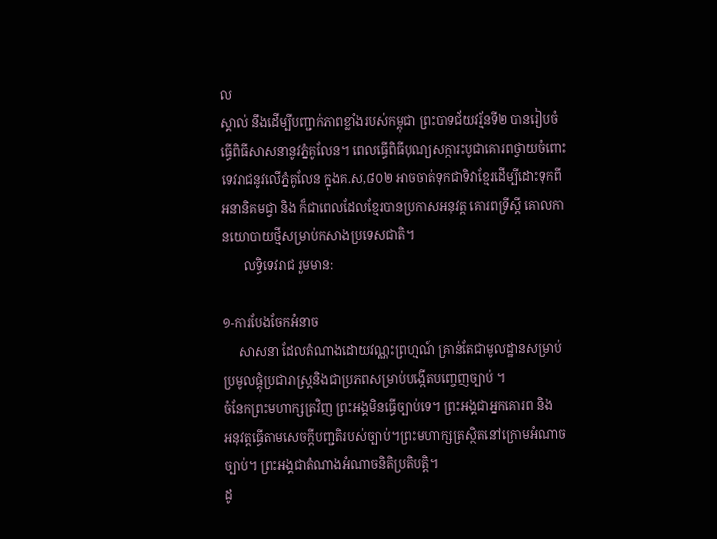ល
ស្គាល់ នឹងដើម្បីបញ្ជាក់ភាពខ្លាំងរបស់កម្ពុជា ព្រះបាទជ័យវរ្ម័នទី២ បានរៀបចំ
ធ្ធើពិធីសាសនានូវភ្នំគូលែន។ ពេលធ្ធើពិធីបុណ្យសក្ការះបូជាគោរពថ្វាយចំពោះ
ទេវរាជនូវលើភ្នំគូលែន ក្នុងគ.ស,៨០២ អាចចាត់ទុកជាទិវាខែ្មរដើម្បីដោះទុកពី
អនានិគមជ្វា និង ក៏ជាពេលដែលខែ្មរបានប្រកាសអនុវត្ត គោរពទ្រីស្តី គោលកា
នយោបាយថ្មីសម្រាប់កសាងប្រទេសជាតិ។
       លទ្ធិទេវរាជ រួមមាន:

១-ការបែងចែកអំនាច
     សាសនា ដែលតំណាងដោយវណ្ណះព្រហ្មណ៍ គ្រាន់តែជាមូលដ្ឋានសម្រាប់
ប្រមូលផ្តុំប្រជារាស្រ្តនិងជាប្រភពសម្រាប់បងើ្កតបញេ្ចញច្បាប់ ។
ចំនែកព្រះមហាក្សត្រវិញ ព្រះអង្គមិនធើ្ធច្បាប់ទេ។ ព្រះអង្គជាអ្នកគោរព និង
អនុវត្តធើ្ធតាមសេចក្តីបញ្ជតិរបស់ច្បាប់។ព្រះមហាក្សត្រស្ថិតនៅក្រោមអំណាច
ច្បាប់។ ព្រះអង្គជាតំណាងអំណាចនិតិប្រតិបត្តិ។
ដូ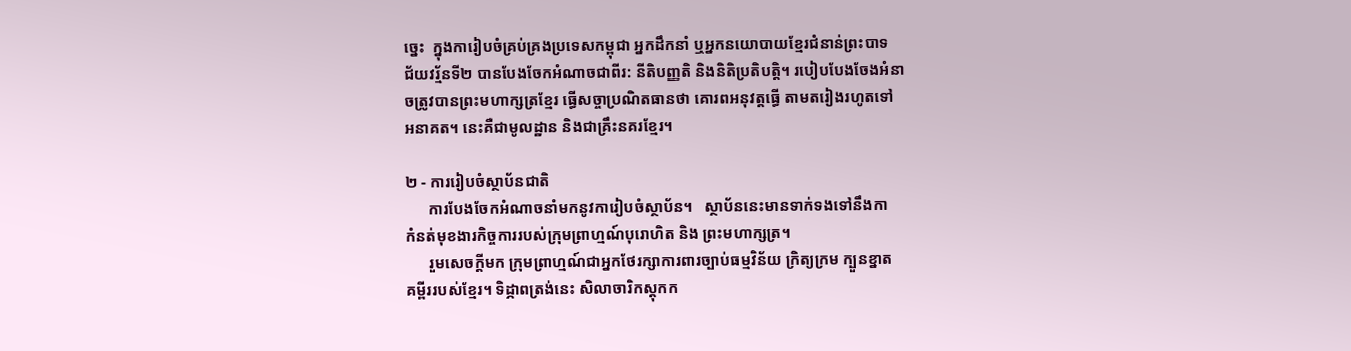ច្នេះ  ក្នុងការៀបចំគ្រប់គ្រងប្រទេសកម្ពុជា អ្នកដឹកនាំ ឬអ្នកនយោបាយខែ្មរជំនាន់ព្រះបាទ
ជ័យវរ្ម័នទី២ បានបែងចែកអំណាចជាពីរ: នីតិបញ្ញតិ និងនិតិប្រតិបត្តិ។ របៀបបែងចែងអំនា
ចត្រូវបានព្រះមហាក្សត្រខែ្មរ ធើ្ធសច្ចាប្រណិតធានថា គោរពអនុវត្តធ្ធើ តាមតរៀងរហូតទៅ
អនាគត។ នេះគឺជាមូលដ្ឋាន និងជាគ្រឹះនគរខែ្មរ។

២ - ការរៀបចំស្ថាប័នជាតិ
      ការបែងចែកអំណាចនាំមកនូវការៀបចំស្ថាប័ន។   ស្ថាប័ននេះមានទាក់ទងទៅនឹងកា
កំនត់មុខងារកិច្ចការរបស់ក្រុមព្រាហ្មណ៍បុរោហិត និង ព្រះមហាក្សត្រ។
      រួមសេចក្តីមក ក្រុមព្រាហ្មណ៍ជាអ្នកថែរក្សាការពារច្បាប់ធម្មវិន័យ ក្រិត្យក្រម ក្បួនខ្នាត
គម្ពីររបស់ខែ្មរ។ ទិដ្ភាពត្រង់នេះ សិលាចារិកស្តុកក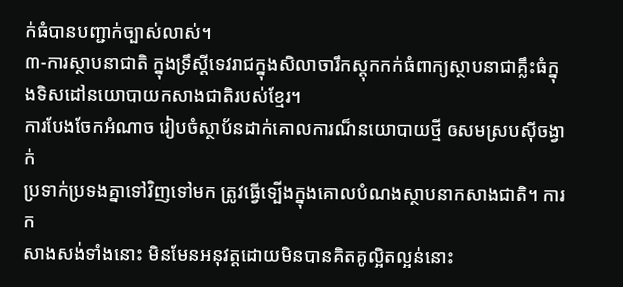ក់ធំបានបញ្ជាក់ច្បាស់លាស់។
៣-ការស្ថាបនាជាតិ ក្នុងទ្រឹស្តីទេវរាជក្នុងសិលាចារឹកស្តុកកក់ធំពាក្យស្ថាបនាជាគ្លឹះធំក្នុងទិសដៅនយោបាយកសាងជាតិរបស់ខែ្មរ។
ការបែងចែកអំណាច រៀបចំស្ថាប័នដាក់គោលការណ៏នយោបាយថ្មី ឲសមស្របស៊ីចង្វាក់
ប្រទាក់ប្រទងគ្នាទៅវិញទៅមក ត្រូវធ្វើទ្បើងក្នុងគោលបំណងស្ថាបនាកសាងជាតិ។ ការក
សាងសង់ទាំងនោះ មិនមែនអនុវត្តដោយមិនបានគិតគូល្អិតល្អន់នោះ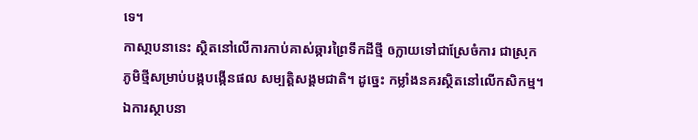ទេ។
កាសា្ថបនានេះ ស្ថិតនៅលើការកាប់គាស់ឆ្ការព្រៃទឹកដីថ្មី ឲក្លាយទៅជាស្រែចំការ ជាស្រុក
ភូមិថ្មីសម្រាប់បង្កបង្កើនផល សម្បត្តិសង្គមជាតិ។ ដូច្នេះ កម្លាំងនគរស្ថិតនៅលើកសិកម្ម។
ឯការស្ថាបនា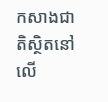កសាងជាតិស្ថិតនៅលើ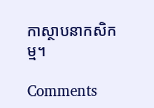កាស្ថាបនាកសិកម្ម។

Comments